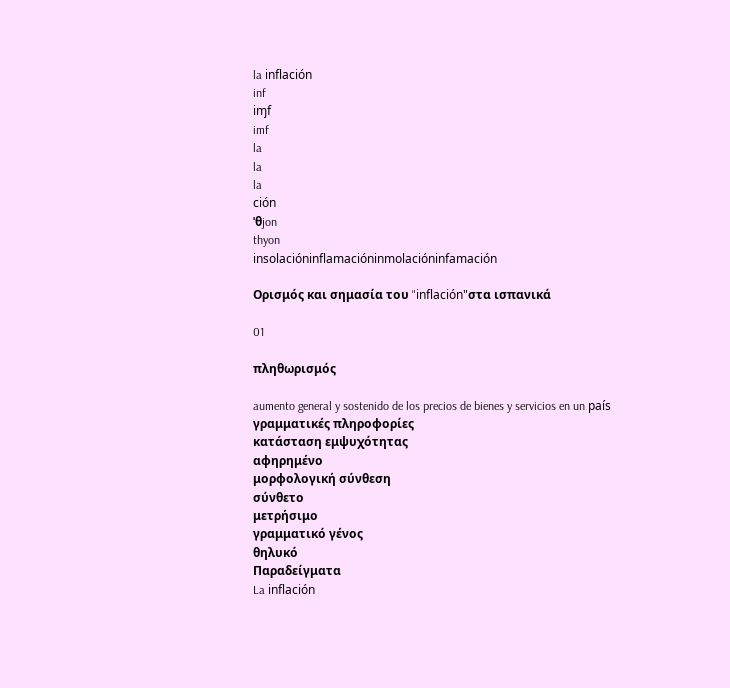la inflación
inf
iɱf
imf
la
la
la
ción
ˈθjon
thyon
insolacióninflamacióninmolacióninfamación

Ορισμός και σημασία του "inflación"στα ισπανικά

01

πληθωρισμός

aumento general y sostenido de los precios de bienes y servicios en un país
γραμματικές πληροφορίες
κατάσταση εμψυχότητας
αφηρημένο
μορφολογική σύνθεση
σύνθετο
μετρήσιμο
γραμματικό γένος
θηλυκό
Παραδείγματα
La inflación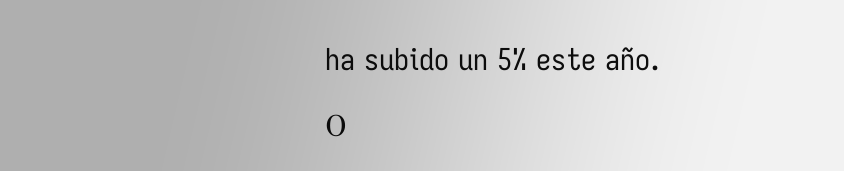ha subido un 5% este año.

Ο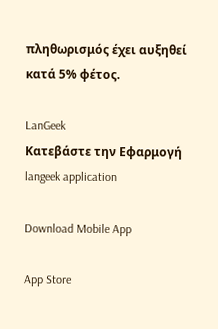πληθωρισμός έχει αυξηθεί κατά 5% φέτος.

LanGeek
Κατεβάστε την Εφαρμογή
langeek application

Download Mobile App

App Store